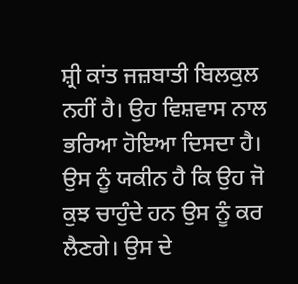ਸ਼੍ਰੀ ਕਾਂਤ ਜਜ਼ਬਾਤੀ ਬਿਲਕੁਲ ਨਹੀਂ ਹੈ। ਉਹ ਵਿਸ਼ਵਾਸ ਨਾਲ ਭਰਿਆ ਹੋਇਆ ਦਿਸਦਾ ਹੈ। ਉਸ ਨੂੰ ਯਕੀਨ ਹੈ ਕਿ ਉਹ ਜੋ ਕੁਝ ਚਾਹੁੰਦੇ ਹਨ ਉਸ ਨੂੰ ਕਰ ਲੈਣਗੇ। ਉਸ ਦੇ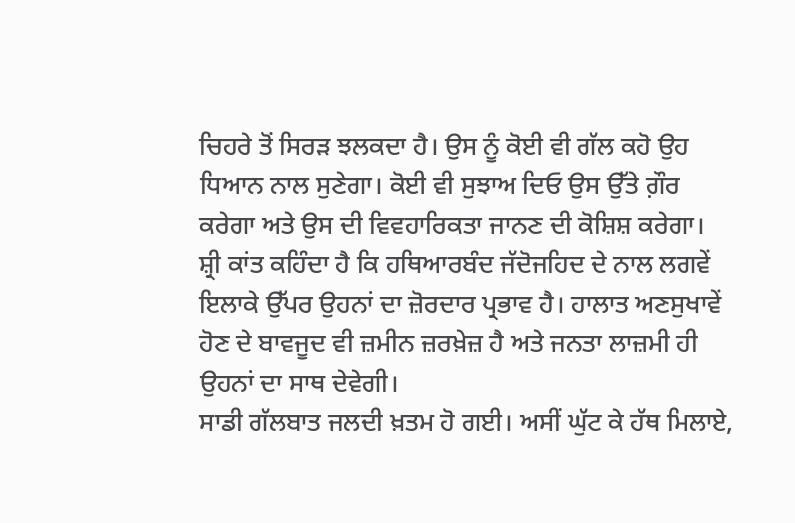ਚਿਹਰੇ ਤੋਂ ਸਿਰੜ ਝਲਕਦਾ ਹੈ। ਉਸ ਨੂੰ ਕੋਈ ਵੀ ਗੱਲ ਕਹੋ ਉਹ ਧਿਆਨ ਨਾਲ ਸੁਣੇਗਾ। ਕੋਈ ਵੀ ਸੁਝਾਅ ਦਿਓ ਉਸ ਉੱਤੇ ਗ਼ੌਰ ਕਰੇਗਾ ਅਤੇ ਉਸ ਦੀ ਵਿਵਹਾਰਿਕਤਾ ਜਾਨਣ ਦੀ ਕੋਸ਼ਿਸ਼ ਕਰੇਗਾ।
ਸ਼੍ਰੀ ਕਾਂਤ ਕਹਿੰਦਾ ਹੈ ਕਿ ਹਥਿਆਰਬੰਦ ਜੱਦੋਜਹਿਦ ਦੇ ਨਾਲ ਲਗਵੇਂ ਇਲਾਕੇ ਉੱਪਰ ਉਹਨਾਂ ਦਾ ਜ਼ੋਰਦਾਰ ਪ੍ਰਭਾਵ ਹੈ। ਹਾਲਾਤ ਅਣਸੁਖਾਵੇਂ ਹੋਣ ਦੇ ਬਾਵਜੂਦ ਵੀ ਜ਼ਮੀਨ ਜ਼ਰਖ਼ੇਜ਼ ਹੈ ਅਤੇ ਜਨਤਾ ਲਾਜ਼ਮੀ ਹੀ ਉਹਨਾਂ ਦਾ ਸਾਥ ਦੇਵੇਗੀ।
ਸਾਡੀ ਗੱਲਬਾਤ ਜਲਦੀ ਖ਼ਤਮ ਹੋ ਗਈ। ਅਸੀਂ ਘੁੱਟ ਕੇ ਹੱਥ ਮਿਲਾਏ,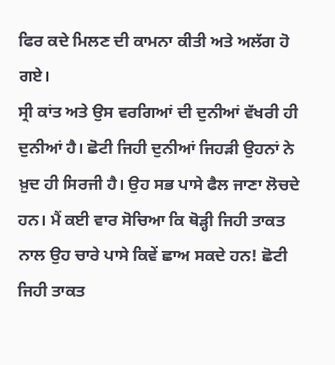ਫਿਰ ਕਦੇ ਮਿਲਣ ਦੀ ਕਾਮਨਾ ਕੀਤੀ ਅਤੇ ਅਲੱਗ ਹੋ ਗਏ।
ਸ੍ਰੀ ਕਾਂਤ ਅਤੇ ਉਸ ਵਰਗਿਆਂ ਦੀ ਦੁਨੀਆਂ ਵੱਖਰੀ ਹੀ ਦੁਨੀਆਂ ਹੈ। ਛੋਟੀ ਜਿਹੀ ਦੁਨੀਆਂ ਜਿਹੜੀ ਉਹਨਾਂ ਨੇ ਖ਼ੁਦ ਹੀ ਸਿਰਜੀ ਹੈ। ਉਹ ਸਭ ਪਾਸੇ ਫੈਲ ਜਾਣਾ ਲੋਚਦੇ ਹਨ। ਮੈਂ ਕਈ ਵਾਰ ਸੋਚਿਆ ਕਿ ਥੋੜ੍ਹੀ ਜਿਹੀ ਤਾਕਤ ਨਾਲ ਉਹ ਚਾਰੇ ਪਾਸੇ ਕਿਵੇਂ ਛਾਅ ਸਕਦੇ ਹਨ! ਛੋਟੀ ਜਿਹੀ ਤਾਕਤ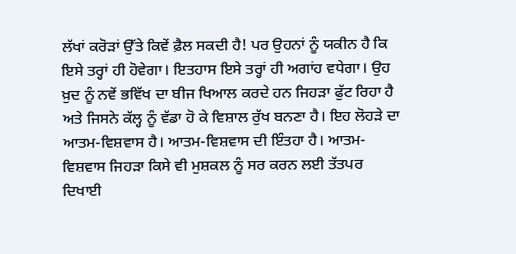ਲੱਖਾਂ ਕਰੋੜਾਂ ਉੱਤੇ ਕਿਵੇਂ ਫ਼ੈਲ ਸਕਦੀ ਹੈ! ਪਰ ਉਹਨਾਂ ਨੂੰ ਯਕੀਨ ਹੈ ਕਿ ਇਸੇ ਤਰ੍ਹਾਂ ਹੀ ਹੋਵੇਗਾ। ਇਤਹਾਸ ਇਸੇ ਤਰ੍ਹਾਂ ਹੀ ਅਗਾਂਹ ਵਧੇਗਾ। ਉਹ ਖ਼ੁਦ ਨੂੰ ਨਵੇਂ ਭਵਿੱਖ ਦਾ ਬੀਜ ਖਿਆਲ ਕਰਦੇ ਹਨ ਜਿਹੜਾ ਫੁੱਟ ਰਿਹਾ ਹੈ ਅਤੇ ਜਿਸਨੇ ਕੱਲ੍ਹ ਨੂੰ ਵੱਡਾ ਹੋ ਕੇ ਵਿਸ਼ਾਲ ਰੁੱਖ ਬਨਣਾ ਹੈ। ਇਹ ਲੋਹੜੇ ਦਾ ਆਤਮ-ਵਿਸ਼ਵਾਸ ਹੈ। ਆਤਮ-ਵਿਸ਼ਵਾਸ ਦੀ ਇੰਤਹਾ ਹੈ। ਆਤਮ-ਵਿਸ਼ਵਾਸ ਜਿਹੜਾ ਕਿਸੇ ਵੀ ਮੁਸ਼ਕਲ ਨੂੰ ਸਰ ਕਰਨ ਲਈ ਤੱਤਪਰ ਦਿਖਾਈ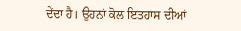ਦੇਂਦਾ ਹੈ। ਉਹਨਾਂ ਕੋਲ ਇਤਹਾਸ ਦੀਆਂ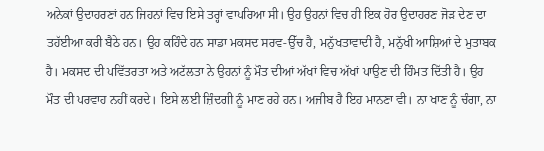ਅਨੇਕਾਂ ਉਦਾਹਰਣਾਂ ਹਨ ਜਿਹਨਾਂ ਵਿਚ ਇਸੇ ਤਰ੍ਹਾਂ ਵਾਪਰਿਆ ਸੀ। ਉਹ ਉਹਨਾਂ ਵਿਚ ਹੀ ਇਕ ਹੋਰ ਉਦਾਹਰਣ ਜੋੜ ਦੇਣ ਦਾ ਤਹੱਈਆ ਕਰੀ ਬੈਠੇ ਹਨ। ਉਹ ਕਹਿੰਦੇ ਹਨ ਸਾਡਾ ਮਕਸਦ ਸਰਵ-ਉੱਚ ਹੈ, ਮਨੁੱਖਤਾਵਾਦੀ ਹੈ, ਮਨੁੱਖੀ ਆਸ਼ਿਆਂ ਦੇ ਮੁਤਾਬਕ ਹੈ। ਮਕਸਦ ਦੀ ਪਵਿੱਤਰਤਾ ਅਤੇ ਅਟੱਲਤਾ ਨੇ ਉਹਨਾਂ ਨੂੰ ਮੌਤ ਦੀਆਂ ਅੱਖਾਂ ਵਿਚ ਅੱਖਾਂ ਪਾਉਣ ਦੀ ਹਿੰਮਤ ਦਿੱਤੀ ਹੈ। ਉਹ ਮੌਤ ਦੀ ਪਰਵਾਹ ਨਹੀਂ ਕਰਦੇ। ਇਸੇ ਲਈ ਜ਼ਿੰਦਗੀ ਨੂੰ ਮਾਣ ਰਹੇ ਹਨ। ਅਜੀਬ ਹੈ ਇਹ ਮਾਨਣਾ ਵੀ। ਨਾ ਖਾਣ ਨੂੰ ਚੰਗਾ, ਨਾ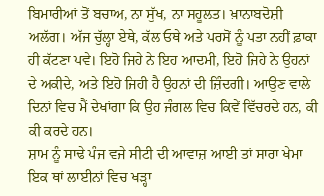ਬਿਮਾਰੀਆਂ ਤੋਂ ਬਚਾਅ, ਨਾ ਸੁੱਖ, ਨਾ ਸਹੂਲਤ। ਖ਼ਾਨਾਬਦੋਸ਼ੀ ਅਲੱਗ। ਅੱਜ ਚੁੱਲ੍ਹਾ ਏਥੇ, ਕੱਲ ਓਥੇ ਅਤੇ ਪਰਸੋਂ ਨੂੰ ਪਤਾ ਨਹੀਂ ਫ਼ਾਕਾ ਹੀ ਕੱਟਣਾ ਪਵੇ। ਇਹੋ ਜਿਹੇ ਨੇ ਇਹ ਆਦਮੀ, ਇਹੋ ਜਿਹੇ ਨੇ ਉਹਨਾਂ ਦੇ ਅਕੀਦੇ, ਅਤੇ ਇਹੋ ਜਿਹੀ ਹੈ ਉਹਨਾਂ ਦੀ ਜ਼ਿੰਦਗੀ। ਆਉਣ ਵਾਲੇ ਦਿਨਾਂ ਵਿਚ ਮੈਂ ਦੇਖਾਂਗਾ ਕਿ ਉਹ ਜੰਗਲ ਵਿਚ ਕਿਵੇਂ ਵਿੱਚਰਦੇ ਹਨ, ਕੀ ਕੀ ਕਰਦੇ ਹਨ।
ਸ਼ਾਮ ਨੂੰ ਸਾਢੇ ਪੰਜ ਵਜੇ ਸੀਟੀ ਦੀ ਆਵਾਜ਼ ਆਈ ਤਾਂ ਸਾਰਾ ਖੇਮਾ ਇਕ ਥਾਂ ਲਾਈਨਾਂ ਵਿਚ ਖੜ੍ਹਾ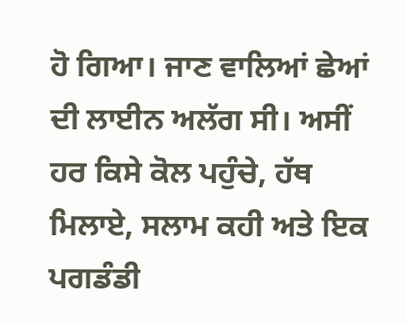ਹੋ ਗਿਆ। ਜਾਣ ਵਾਲਿਆਂ ਛੇਆਂ ਦੀ ਲਾਈਨ ਅਲੱਗ ਸੀ। ਅਸੀਂ ਹਰ ਕਿਸੇ ਕੋਲ ਪਹੁੰਚੇ, ਹੱਥ ਮਿਲਾਏ, ਸਲਾਮ ਕਹੀ ਅਤੇ ਇਕ ਪਗਡੰਡੀ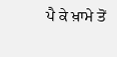ਪੈ ਕੇ ਖ਼ਾਮੇ ਤੋਂ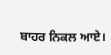ਬਾਹਰ ਨਿਕਲ ਆਏ।